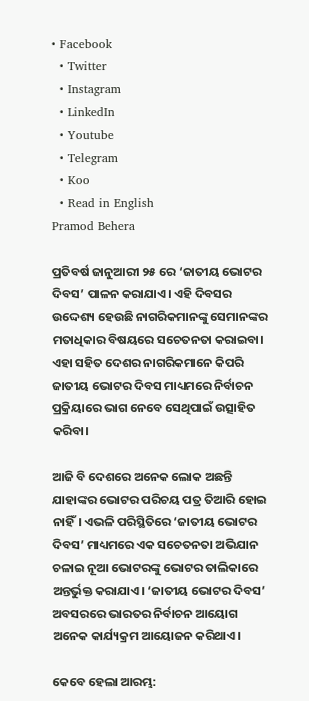• Facebook
  • Twitter
  • Instagram
  • LinkedIn
  • Youtube
  • Telegram
  • Koo
  • Read in English
Pramod Behera

ପ୍ରତିବର୍ଷ ଜାନୁଆରୀ ୨୫ ରେ ‘ଜାତୀୟ ଭୋଟର ଦିବସ’ ପାଳନ କରାଯାଏ। ଏହି ଦିବସର ଉଦ୍ଦେଶ୍ୟ ହେଉଛି ନାଗରିକମାନଙ୍କୁ ସେମାନଙ୍କର ମତାଧିକାର ବିଷୟରେ ସଚେତନତା କରାଇବା। ଏହା ସହିତ ଦେଶର ନାଗରିକମାନେ କିପରି ଜାତୀୟ ଭୋଟର ଦିବସ ମାଧ୍ୟମରେ ନିର୍ବାଚନ ପ୍ରକ୍ରିୟାରେ ଭାଗ ନେବେ ସେଥିପାଇଁ ଉତ୍ସାହିତ କରିବା।

ଆଜି ବି ଦେଶରେ ଅନେକ ଲୋକ ଅଛନ୍ତି ଯାହାଙ୍କର ଭୋଟର ପରିଚୟ ପତ୍ର ତିଆରି ହୋଇ ନାହିଁ। ଏଭଳି ପରିସ୍ଥିତିରେ ‘ଜାତୀୟ ଭୋଟର ଦିବସ’ ମାଧ୍ୟମରେ ଏକ ସଚେତନତା ଅଭିଯାନ ଚଳାଇ ନୂଆ ଭୋଟରଙ୍କୁ ଭୋଟର ତାଲିକାରେ ଅନ୍ତର୍ଭୁକ୍ତ କରାଯାଏ। ‘ଜାତୀୟ ଭୋଟର ଦିବସ’ ଅବସରରେ ଭାରତର ନିର୍ବାଚନ ଆୟୋଗ ଅନେକ କାର୍ଯ୍ୟକ୍ରମ ଆୟୋଜନ କରିଥାଏ।

କେବେ ହେଲା ଆରମ୍ଭ: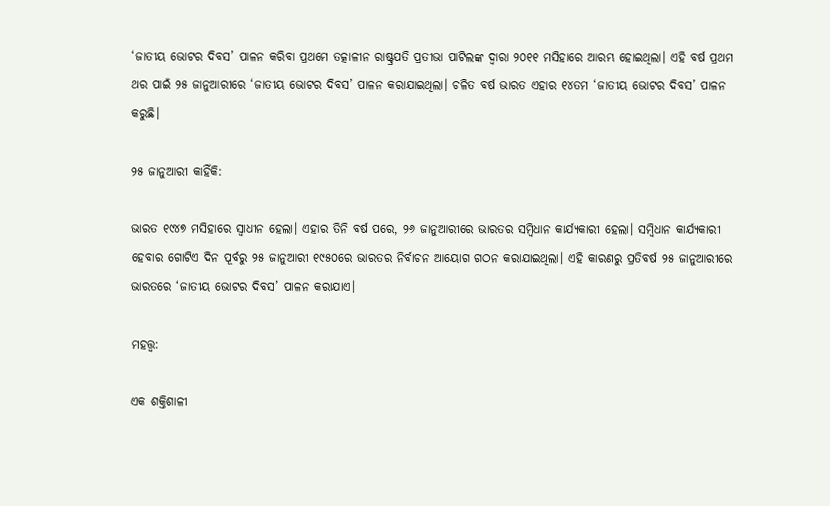‘ଜାତୀୟ ଭୋଟର ଦିବସ’ ପାଳନ କରିବା ପ୍ରଥମେ ତତ୍କାଳୀନ ରାଷ୍ଟ୍ରପତି ପ୍ରତୀଭା ପାଟିଲଙ୍କ ଦ୍ୱାରା ୨୦୧୧ ମସିହାରେ ଆରମ୍ଭ ହୋଇଥିଲା। ଏହି ବର୍ଷ ପ୍ରଥମ ଥର ପାଇଁ ୨୫ ଜାନୁଆରୀରେ ‘ଜାତୀୟ ଭୋଟର ଦିବସ’ ପାଳନ କରାଯାଇଥିଲା। ଚଳିତ ବର୍ଷ ଭାରତ ଏହାର ୧୪ତମ ‘ଜାତୀୟ ଭୋଟର ଦିବସ’ ପାଳନ କରୁଛି।

୨୫ ଜାନୁଆରୀ କାହିଁକି:

ଭାରତ ୧୯୪୭ ମସିହାରେ ସ୍ୱାଧୀନ ହେଲା। ଏହାର ତିନି ବର୍ଷ ପରେ, ୨୬ ଜାନୁଆରୀରେ ଭାରତର ସମ୍ବିଧାନ କାର୍ଯ୍ୟକାରୀ ହେଲା। ସମ୍ବିଧାନ କାର୍ଯ୍ୟକାରୀ ହେବାର ଗୋଟିଏ ଦିନ ପୂର୍ବରୁ ୨୫ ଜାନୁଆରୀ ୧୯୫୦ରେ ଭାରତର ନିର୍ବାଚନ ଆୟୋଗ ଗଠନ କରାଯାଇଥିଲା। ଏହି କାରଣରୁ ପ୍ରତିବର୍ଷ ୨୫ ଜାନୁଆରୀରେ ଭାରତରେ ‘ଜାତୀୟ ଭୋଟର ଦିବସ’ ପାଳନ କରାଯାଏ।

ମହତ୍ତ୍ୱ:

ଏକ ଶକ୍ତିଶାଳୀ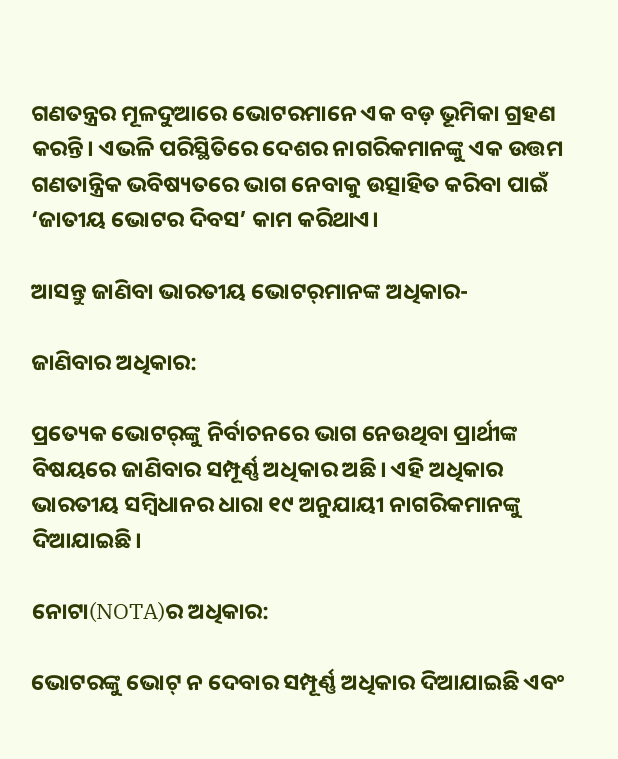ଗଣତନ୍ତ୍ରର ମୂଳଦୁଆରେ ଭୋଟରମାନେ ଏକ ବଡ଼ ଭୂମିକା ଗ୍ରହଣ କରନ୍ତି। ଏଭଳି ପରିସ୍ଥିତିରେ ଦେଶର ନାଗରିକମାନଙ୍କୁ ଏକ ଉତ୍ତମ ଗଣତାନ୍ତ୍ରିକ ଭବିଷ୍ୟତରେ ଭାଗ ନେବାକୁ ଉତ୍ସାହିତ କରିବା ପାଇଁ ‘ଜାତୀୟ ଭୋଟର ଦିବସ’ କାମ କରିଥାଏ।

ଆସନ୍ତୁ ଜାଣିବା ଭାରତୀୟ ଭୋଟର୍‌ମାନଙ୍କ ଅଧିକାର-

ଜାଣିବାର ଅଧିକାର:

ପ୍ରତ୍ୟେକ ଭୋଟର୍‌ଙ୍କୁ ନିର୍ବାଚନରେ ଭାଗ ନେଉଥିବା ପ୍ରାର୍ଥୀଙ୍କ ବିଷୟରେ ଜାଣିବାର ସମ୍ପୂର୍ଣ୍ଣ ଅଧିକାର ଅଛି। ଏହି ଅଧିକାର ଭାରତୀୟ ସମ୍ବିଧାନର ଧାରା ୧୯ ଅନୁଯାୟୀ ନାଗରିକମାନଙ୍କୁ ଦିଆଯାଇଛି।

ନୋଟା(NOTA)ର ଅଧିକାର:

ଭୋଟରଙ୍କୁ ଭୋଟ୍ ନ ଦେବାର ସମ୍ପୂର୍ଣ୍ଣ ଅଧିକାର ଦିଆଯାଇଛି ଏବଂ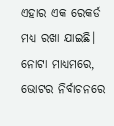ଏହାର ଏକ ରେକର୍ଡ ମଧ୍ୟ ରଖା ଯାଇଛି। ନୋଟା ମାଧ୍ୟମରେ, ଭୋଟର ନିର୍ବାଚନରେ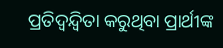ପ୍ରତିଦ୍ୱନ୍ଦ୍ୱିତା କରୁଥିବା ପ୍ରାର୍ଥୀଙ୍କ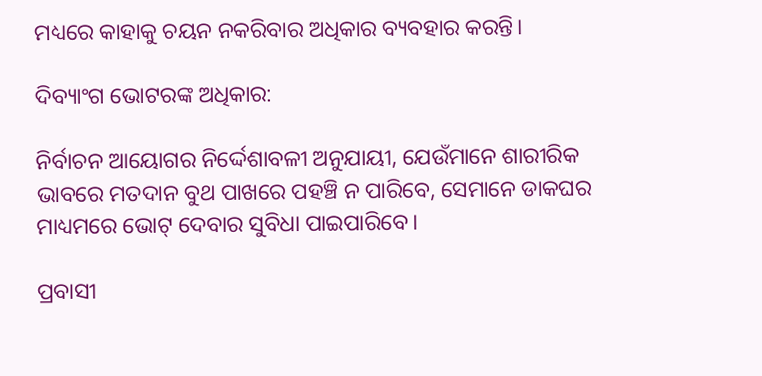ମଧ୍ୟରେ କାହାକୁ ଚୟନ ନକରିବାର ଅଧିକାର ବ୍ୟବହାର କରନ୍ତି।

ଦିବ୍ୟାଂଗ ଭୋଟରଙ୍କ ଅଧିକାର:

ନିର୍ବାଚନ ଆୟୋଗର ନିର୍ଦ୍ଦେଶାବଳୀ ଅନୁଯାୟୀ, ଯେଉଁମାନେ ଶାରୀରିକ ଭାବରେ ମତଦାନ ବୁଥ ପାଖରେ ପହଞ୍ଚି ନ ପାରିବେ, ସେମାନେ ଡାକଘର ମାଧ୍ୟମରେ ଭୋଟ୍ ଦେବାର ସୁବିଧା ପାଇପାରିବେ।

ପ୍ରବାସୀ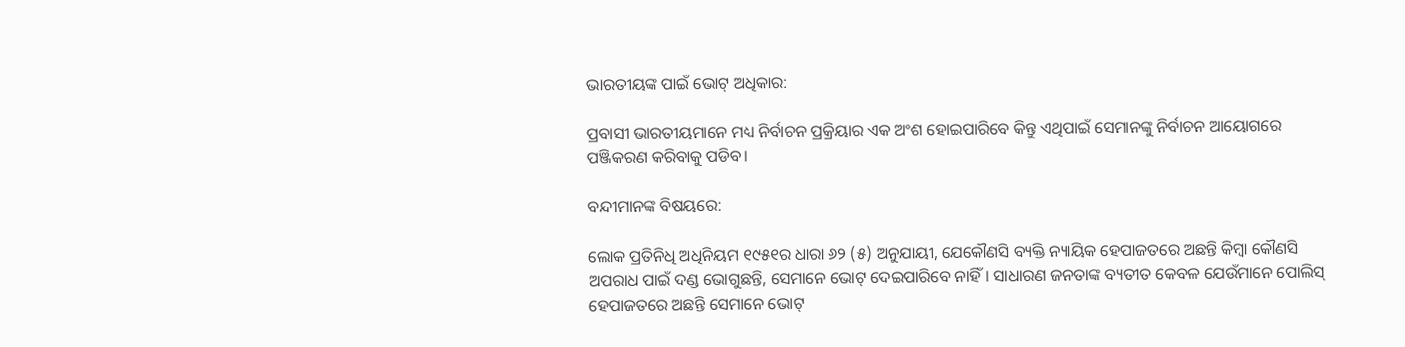ଭାରତୀୟଙ୍କ ପାଇଁ ଭୋଟ୍ ଅଧିକାର:

ପ୍ରବାସୀ ଭାରତୀୟମାନେ ମଧ୍ୟ ନିର୍ବାଚନ ପ୍ରକ୍ରିୟାର ଏକ ଅଂଶ ହୋଇପାରିବେ କିନ୍ତୁ ଏଥିପାଇଁ ସେମାନଙ୍କୁ ନିର୍ବାଚନ ଆୟୋଗରେ ପଞ୍ଜିକରଣ କରିବାକୁ ପଡିବ।

ବନ୍ଦୀମାନଙ୍କ ବିଷୟରେ:

ଲୋକ ପ୍ରତିନିଧି ଅଧିନିୟମ ୧୯୫୧ର ଧାରା ୬୨ (୫) ଅନୁଯାୟୀ, ଯେକୌଣସି ବ୍ୟକ୍ତି ନ୍ୟାୟିକ ହେପାଜତରେ ଅଛନ୍ତି କିମ୍ବା କୌଣସି ଅପରାଧ ପାଇଁ ଦଣ୍ଡ ଭୋଗୁଛନ୍ତି, ସେମାନେ ଭୋଟ୍ ଦେଇପାରିବେ ନାହିଁ। ସାଧାରଣ ଜନତାଙ୍କ ବ୍ୟତୀତ କେବଳ ଯେଉଁମାନେ ପୋଲିସ୍ ହେପାଜତରେ ଅଛନ୍ତି ସେମାନେ ଭୋଟ୍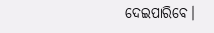ଦେଇପାରିବେ।